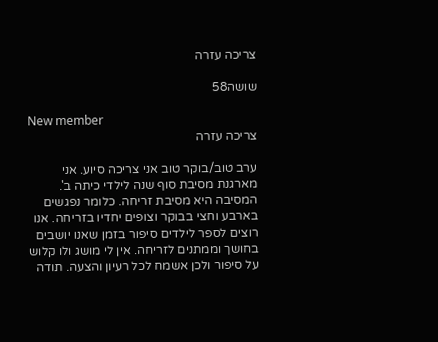צריכה עזרה

שושה58

New member
צריכה עזרה

ערב טוב/בוקר טוב אני צריכה סיוע. אני מארגנת מסיבת סוף שנה לילדי כיתה ב'. המסיבה היא מסיבת זריחה. כלומר נפגשים בארבע וחצי בבוקר וצופים יחדיו בזריחה. אנו רוצים לספר לילדים סיפור בזמן שאנו יושבים בחושך וממתנים לזריחה. אין לי מושג ולו קלוש על סיפור ולכן אשמח לכל רעיון והצעה. תודה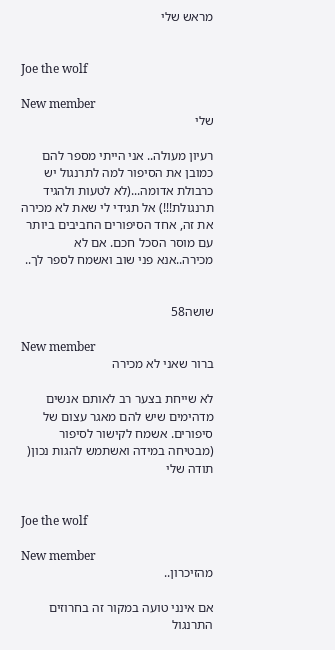מראש שלי


Joe the wolf

New member
שלי

רעיון מעולה.. אני הייתי מספר להם כמובן את הסיפור למה לתרנגול יש כרבולת אדומה...(לא לטעות ולהגיד תרנגולת!!!) אל תגידי לי שאת לא מכירה את זה, אחד הסיפורים החביבים ביותר עם מוסר הסכל חכם. אם לא מכירה..אנא פני שוב ואשמח לספר לך..


שושה58

New member
ברור שאני לא מכירה

לא שייחת בצער רב לאותם אנשים מדהימים שיש להם מאגר עצום של סיפורים. אשמח לקישור לסיפור (מבטיחה במידה ואשתמש להגות נכון( תודה שלי


Joe the wolf

New member
מהזיכרון..

אם אינני טועה במקור זה בחרוזים התרנגול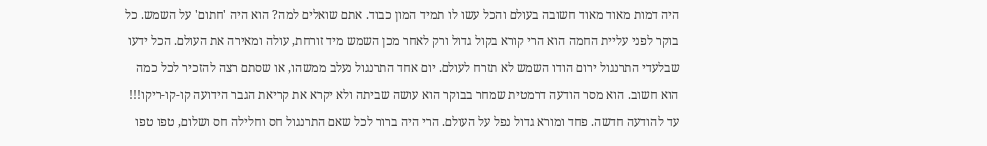היה דמות מאוד מאוד חשובה בעולם והכל עשו לו תמיד המון כבוד. אתם שואלים למה? הוא היה 'חתום' על השמש. כל בוקר לפני עליית החמה הוא הרי קורא בקול גדול ורק לאחר מכן השמש מיד זורחת, עולה ומאירה את העולם. הכל ידעו שבלעדי התרנגול ירום הודו השמש לא תזרח לעולם. יום אחד התרנגול נעלב ממשהו, או שסתם רצה להזכיר לכל כמה הוא חשוב. הוא מסר הודעה דרמטית שמחר בבוקר הוא עושה שביתה ולא יקרא את קריאת הגבר הידועה קו-קו-ריקו!!! עד להודעה חדשה. פחד ומורא גדול נפל על העולם. הרי היה ברור לכל שאם התרנגול חס וחלילה חס ושלום, טפו טפו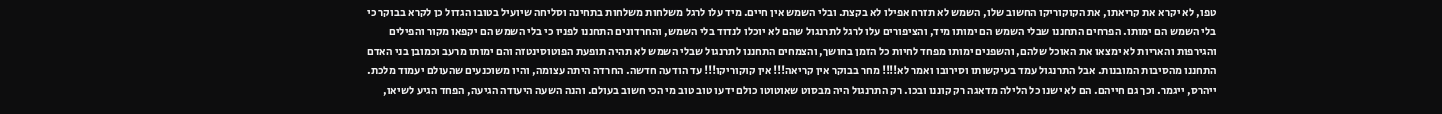טפו, לא יקרא את קריאתו, את הקוקוריקו החשוב שלו, השמש לא תזרח אפילו לא בקצת. ובלי השמש אין חיים. מיד עלו לרגל משלחות משלחות בתחינה וסליחה שיועיל בטובו הגדול כן לקרא בבוקר כי בלי השמש הם ימותו. הפרחים התחננו שבלי השמש הם ימותו מיד, והציפורים עלו לרגל לתרנגול שהם לא יוכלו לנדוד בלי השמש, והחרדונים התחננו לפניו כי בלי השמש הם יקפאו מקור והפילים והגירפות והאריות לא ימצאו את האוכל שלהם, והשפנים ימותו מפחד לחיות כל הזמן בחושך, והצמחים התחננו לתרנגול שבלי השמש לא תהיה תופעת הפוטוסינטזה והם ימותו מרעב וכמובן בני האדם התחננו מהסיבות המובנות. אבל התרנגול עמד בעיקשותו וסירובו ואמר לא!!!! מחר בבוקר אין קריאה!!! אין קוקוריקו!!! עד הודעה חדשה. החרדה היתה עצומה, והיו משוכנעים שהעולם יעמוד מלכת. ייהרס, ייגמר. וכך גם חייהם. הם לא ישנו כל הלילה מדאגה רק קוננו ובכו. רק התרנגול היה מבסוט שאוטוטו כולם ידעו טוב טוב מי הכי חשוב בעולם. והנה השעה היעודה הגיעה, הפחד הגיע לשיאו,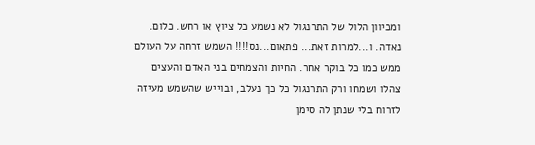ומכיוון הלול של התרנגול לא נשמע כל ציוץ או רחש. כלום. נאדה. ו...למרות זאת... פתאום...נס!!!! השמש זרחה על העולם ממש כמו כל בוקר אחר. החיות והצמחים בני האדם והעצים צהלו ושמחו ורק התרנגול כל כך נעלב, ובוייש שהשמש מעיזה לזרוח בלי שנתן לה סימן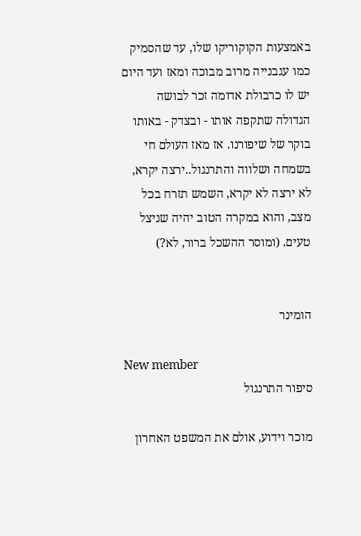באמצעות הקוקוריקו שלו, עד שהסמיק כמו עגבנייה מרוב מבוכה ומאז ועד היום יש לו כרבולת אדומה זכר לבושה הגדולה שתקפה אותו - ובצדק - באותו בוקר של שיפורנו. אז מאז העולם חי בשמחה ושלווה והתרנגול..ירצה יקרא, לא ירצה לא יקרא, השמש תזרח בכל מצב, והוא במקרה הטוב יהיה שניצל טעים. (ומוסר ההשכל ברור, לא?)


הומינר

New member
סיפור התרנגול

מוכר וידוע, אולם את המשפט האחרון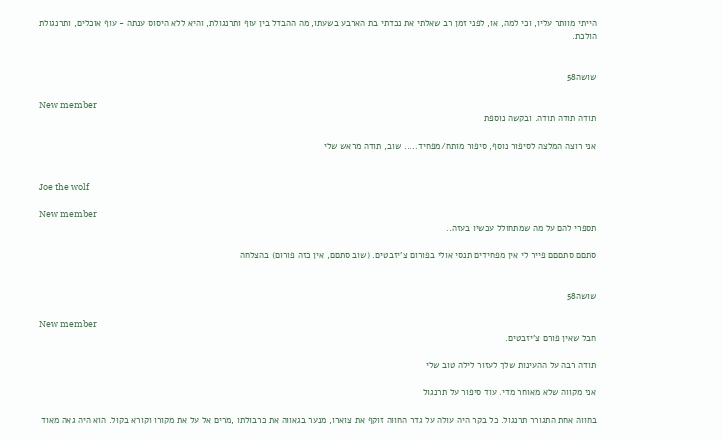הייתי מוותר עליו, וכי למה, או, לפני זמן רב שאלתי את נכדתי בת הארבע בשעתו, מה ההבדל בין עוף ותרנגולת, והיא ללא היסוס ענתה - עוף אוכלים, ותרנגולת הולכת.


שושה58

New member
תודה תודה תודה. ובקשה נוספת

אני רוצה המלצה לסיפור נוסף, סיפור מותח/מפחיד..... שוב, תודה מראש שלי


Joe the wolf

New member
תספרי להם על מה שמתחולל עכשיו בעזה..

סתםם סתםםם פייר לי אין מפחידים תנסי אולי בפורום צ'יזבטים. (שוב סתםם, אין כזה פורום) בהצלחה


שושה58

New member
חבל שאין פורם צ'יזבטים.

תודה רבה על ההעינות שלך לעזור לילה טוב שלי

אני מקווה שלא מאוחר מדי. עוד סיפור על תרנגול

בחווה אחת התגורר תרנגול. כל בקר היה עולה על גדר החווה זוקף את צוארו, מנער בגאווה את כרבולתו ,מרים אל על את מקורו וקורא בקול. הוא היה גאה מאוד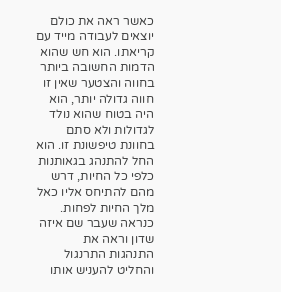כאשר ראה את כולם יוצאים לעבודה מייד עם קריאתו. הוא חש שהוא הדמות החשובה ביותר בחווה והצטער שאין זו חווה גדולה יותר, הוא היה בטוח שהוא נולד לגדולות ולא סתם בחוונת טיפשונת זו. הוא החל להתנהג בגאותנות כלפי כל החיות, דרש מהם להתיחס אליו כאל מלך החיות לפחות. כנראה שעבר שם איזה שדון וראה את התנהגות התרנגול והחליט להעניש אותו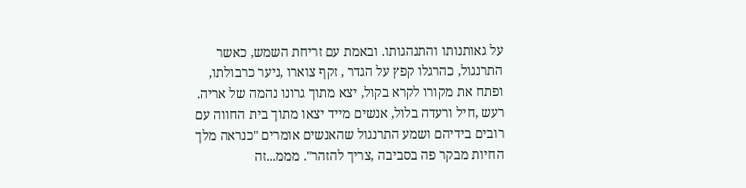על גאותנותו והתנהגותו. ובאמת עם זריחת השמש, כאשר התרנגול, כהרגלו קפץ על הגדר , זקף צוארו ,ניער כרבולתו, ופתח את מקורו לקרא בקול, יצא מתוך גרונו נהמה של אריה. רעש ,חיל ורעדה בלול, אנשים מייד יצאו מתוך בית החווה עם רובים בידיהם ושמע התרנגול שהאנשים אומרים "כנראה מלך החיות מבקר פה בסביבה ,צריך להזהר". מממ...זה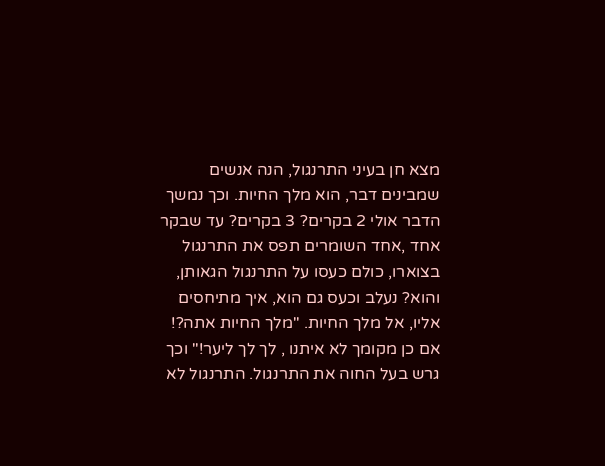מצא חן בעיני התרנגול, הנה אנשים שמבינים דבר, הוא מלך החיות. וכך נמשך הדבר אולי 2 בקרים? 3 בקרים? עד שבקר אחד ,אחד השומרים תפס את התרנגול בצוארו, כולם כעסו על התרנגול הגאותן, והוא? נעלב וכעס גם הוא, איך מתיחסים אליו, אל מלך החיות. "מלך החיות אתה?! אם כן מקומך לא איתנו , לך לך ליער!" וכך גרש בעל החוה את התרנגול. התרנגול לא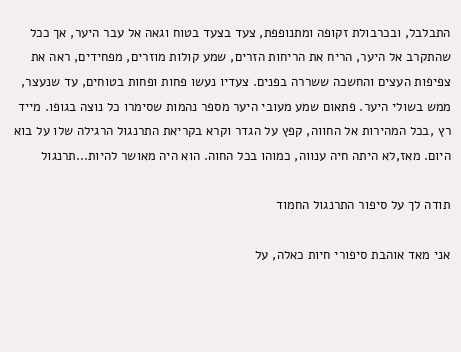התבלבל, ובכרבולת זקופה ומתנופפת, צעד בצעד בטוח וגאה אל עבר היער, אך ככל שהתקרב אל היער, הריח את הריחות הזרים, שמע קולות מוזרים, מפחידים, ראה את צפיפות העצים והחשכה ששררה בפנים. צעדיו נעשו פחות ופחות בטוחים, עד שנעצר, ממש בשולי היער. פתאום שמע מעובי היער מספר נהמות שסימרו כל נוצה בגופו. מייד רץ ,בכל המהירות אל החווה, קפץ על הגדר וקרא בקריאת התרנגול הרגילה שלו על בוא היום. מאז,לא היתה חיה ענווה, כמוהו בכל החוה. הוא היה מאושר להיות...תרנגול

תודה לך על סיפור התרנגול החמוד

אני מאד אוהבת סיפורי חיות כאלה, על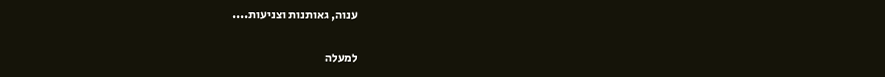ענוה, גאותנות וצניעות....

למעלה